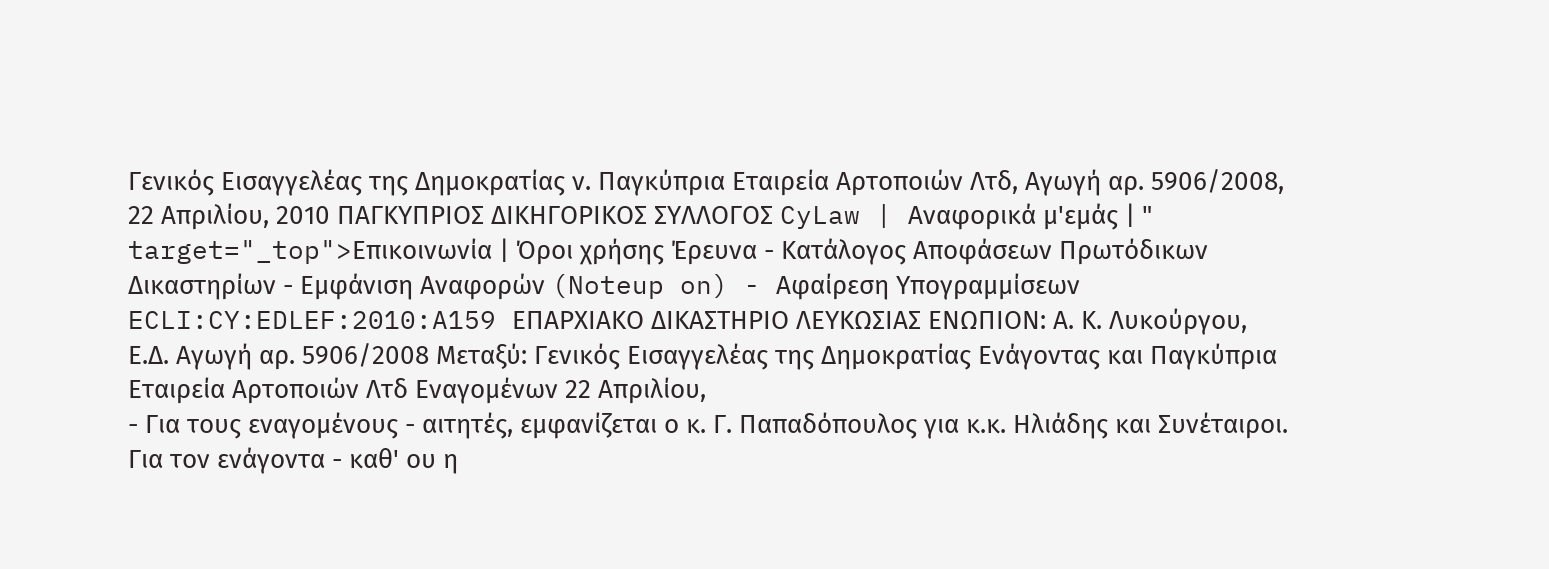Γενικός Εισαγγελέας της Δημοκρατίας ν. Παγκύπρια Εταιρεία Αρτοποιών Λτδ, Αγωγή αρ. 5906/2008, 22 Απριλίου, 2010 ΠΑΓΚΥΠΡΙΟΣ ΔΙΚΗΓΟΡΙΚΟΣ ΣΥΛΛΟΓΟΣ CyLaw | Αναφορικά μ'εμάς | " target="_top">Επικοινωνία | Όροι χρήσης Έρευνα - Κατάλογος Αποφάσεων Πρωτόδικων Δικαστηρίων - Εμφάνιση Αναφορών (Noteup on) - Αφαίρεση Υπογραμμίσεων ECLI:CY:EDLEF:2010:A159 ΕΠΑΡΧΙΑΚΟ ΔΙΚΑΣΤΗΡΙΟ ΛΕΥΚΩΣΙΑΣ ΕΝΩΠΙΟΝ: Α. Κ. Λυκούργου, Ε.Δ. Αγωγή αρ. 5906/2008 Μεταξύ: Γενικός Εισαγγελέας της Δημοκρατίας Ενάγοντας και Παγκύπρια Εταιρεία Αρτοποιών Λτδ Εναγομένων 22 Απριλίου,
- Για τους εναγομένους - αιτητές, εμφανίζεται ο κ. Γ. Παπαδόπουλος για κ.κ. Ηλιάδης και Συνέταιροι. Για τον ενάγοντα - καθ' ου η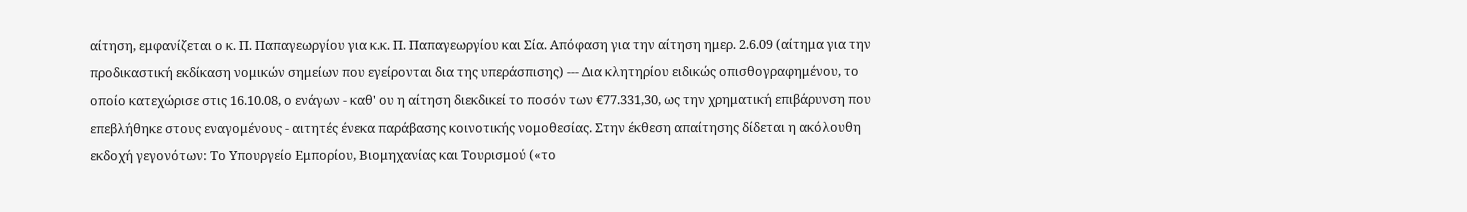αίτηση, εμφανίζεται ο κ. Π. Παπαγεωργίου για κ.κ. Π. Παπαγεωργίου και Σία. Απόφαση για την αίτηση ημερ. 2.6.09 (αίτημα για την προδικαστική εκδίκαση νομικών σημείων που εγείρονται δια της υπεράσπισης) --- Δια κλητηρίου ειδικώς οπισθογραφημένου, το οποίο κατεχώρισε στις 16.10.08, ο ενάγων - καθ' ου η αίτηση διεκδικεί το ποσόν των €77.331,30, ως την χρηματική επιβάρυνση που επεβλήθηκε στους εναγομένους - αιτητές ένεκα παράβασης κοινοτικής νομοθεσίας. Στην έκθεση απαίτησης δίδεται η ακόλουθη εκδοχή γεγονότων: Το Υπουργείο Εμπορίου, Βιομηχανίας και Τουρισμού («το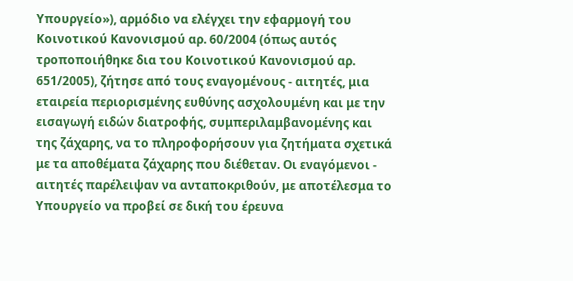Υπουργείο»), αρμόδιο να ελέγχει την εφαρμογή του Κοινοτικού Κανονισμού αρ. 60/2004 (όπως αυτός τροποποιήθηκε δια του Κοινοτικού Κανονισμού αρ. 651/2005), ζήτησε από τους εναγομένους - αιτητές, μια εταιρεία περιορισμένης ευθύνης ασχολουμένη και με την εισαγωγή ειδών διατροφής, συμπεριλαμβανομένης και της ζάχαρης, να το πληροφορήσουν για ζητήματα σχετικά με τα αποθέματα ζάχαρης που διέθεταν. Οι εναγόμενοι - αιτητές παρέλειψαν να ανταποκριθούν, με αποτέλεσμα το Υπουργείο να προβεί σε δική του έρευνα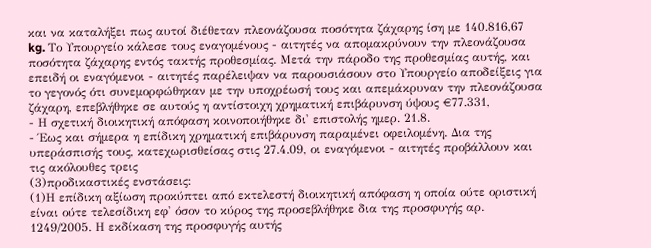και να καταλήξει πως αυτοί διέθεταν πλεονάζουσα ποσότητα ζάχαρης ίση με 140.816,67 kg. Το Υπουργείο κάλεσε τους εναγομένους - αιτητές να απομακρύνουν την πλεονάζουσα ποσότητα ζάχαρης εντός τακτής προθεσμίας. Μετά την πάροδο της προθεσμίας αυτής, και επειδή οι εναγόμενοι - αιτητές παρέλειψαν να παρουσιάσουν στο Υπουργείο αποδείξεις για το γεγονός ότι συνεμορφώθηκαν με την υποχρέωσή τους και απεμάκρυναν την πλεονάζουσα ζάχαρη, επεβλήθηκε σε αυτούς η αντίστοιχη χρηματική επιβάρυνση ύψους €77.331,
- Η σχετική διοικητική απόφαση κοινοποιήθηκε δι' επιστολής ημερ. 21.8.
- Έως και σήμερα η επίδικη χρηματική επιβάρυνση παραμένει οφειλομένη. Δια της υπεράσπισής τους, κατεχωρισθείσας στις 27.4.09, οι εναγόμενοι - αιτητές προβάλλουν και τις ακόλουθες τρεις
(3)προδικαστικές ενστάσεις:
(1)Η επίδικη αξίωση προκύπτει από εκτελεστή διοικητική απόφαση η οποία ούτε οριστική είναι ούτε τελεσίδικη εφ' όσον το κύρος της προσεβλήθηκε δια της προσφυγής αρ. 1249/2005. Η εκδίκαση της προσφυγής αυτής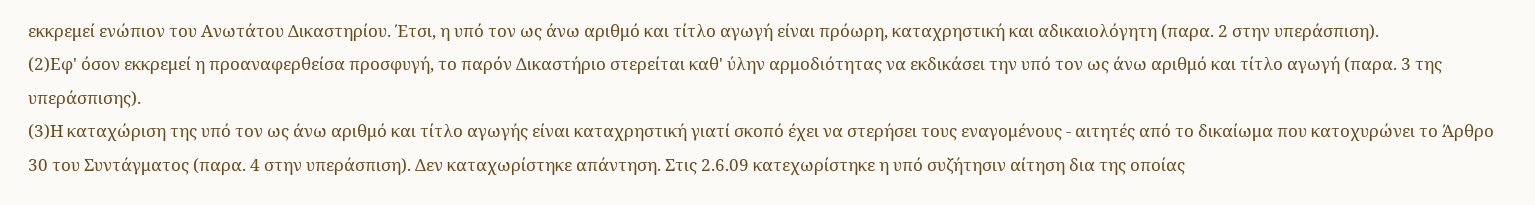εκκρεμεί ενώπιον του Ανωτάτου Δικαστηρίου. Έτσι, η υπό τον ως άνω αριθμό και τίτλο αγωγή είναι πρόωρη, καταχρηστική και αδικαιολόγητη (παρα. 2 στην υπεράσπιση).
(2)Εφ' όσον εκκρεμεί η προαναφερθείσα προσφυγή, το παρόν Δικαστήριο στερείται καθ' ύλην αρμοδιότητας να εκδικάσει την υπό τον ως άνω αριθμό και τίτλο αγωγή (παρα. 3 της υπεράσπισης).
(3)Η καταχώριση της υπό τον ως άνω αριθμό και τίτλο αγωγής είναι καταχρηστική γιατί σκοπό έχει να στερήσει τους εναγομένους - αιτητές από το δικαίωμα που κατοχυρώνει το Άρθρο 30 του Συντάγματος (παρα. 4 στην υπεράσπιση). Δεν καταχωρίστηκε απάντηση. Στις 2.6.09 κατεχωρίστηκε η υπό συζήτησιν αίτηση δια της οποίας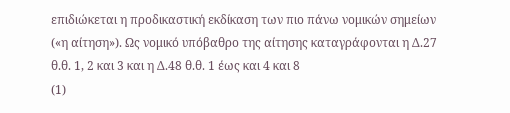επιδιώκεται η προδικαστική εκδίκαση των πιο πάνω νομικών σημείων («η αίτηση»). Ως νομικό υπόβαθρο της αίτησης καταγράφονται η Δ.27 θ.θ. 1, 2 και 3 και η Δ.48 θ.θ. 1 έως και 4 και 8
(1)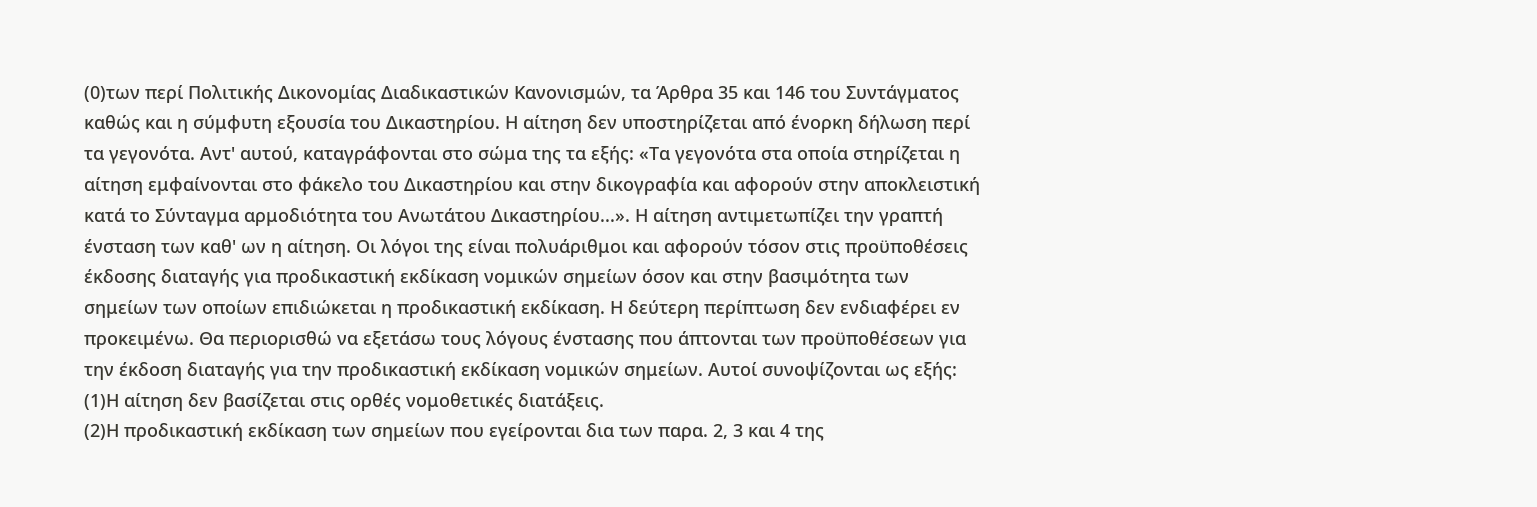(0)των περί Πολιτικής Δικονομίας Διαδικαστικών Κανονισμών, τα Άρθρα 35 και 146 του Συντάγματος καθώς και η σύμφυτη εξουσία του Δικαστηρίου. Η αίτηση δεν υποστηρίζεται από ένορκη δήλωση περί τα γεγονότα. Αντ' αυτού, καταγράφονται στο σώμα της τα εξής: «Τα γεγονότα στα οποία στηρίζεται η αίτηση εμφαίνονται στο φάκελο του Δικαστηρίου και στην δικογραφία και αφορούν στην αποκλειστική κατά το Σύνταγμα αρμοδιότητα του Ανωτάτου Δικαστηρίου...». Η αίτηση αντιμετωπίζει την γραπτή ένσταση των καθ' ων η αίτηση. Οι λόγοι της είναι πολυάριθμοι και αφορούν τόσον στις προϋποθέσεις έκδοσης διαταγής για προδικαστική εκδίκαση νομικών σημείων όσον και στην βασιμότητα των σημείων των οποίων επιδιώκεται η προδικαστική εκδίκαση. Η δεύτερη περίπτωση δεν ενδιαφέρει εν προκειμένω. Θα περιορισθώ να εξετάσω τους λόγους ένστασης που άπτονται των προϋποθέσεων για την έκδοση διαταγής για την προδικαστική εκδίκαση νομικών σημείων. Αυτοί συνοψίζονται ως εξής:
(1)Η αίτηση δεν βασίζεται στις ορθές νομοθετικές διατάξεις.
(2)Η προδικαστική εκδίκαση των σημείων που εγείρονται δια των παρα. 2, 3 και 4 της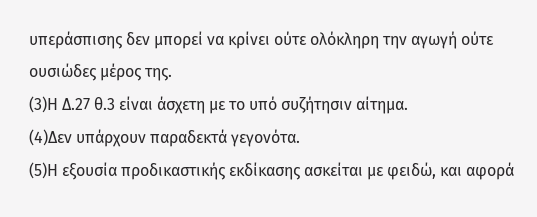υπεράσπισης δεν μπορεί να κρίνει ούτε ολόκληρη την αγωγή ούτε ουσιώδες μέρος της.
(3)Η Δ.27 θ.3 είναι άσχετη με το υπό συζήτησιν αίτημα.
(4)Δεν υπάρχουν παραδεκτά γεγονότα.
(5)Η εξουσία προδικαστικής εκδίκασης ασκείται με φειδώ, και αφορά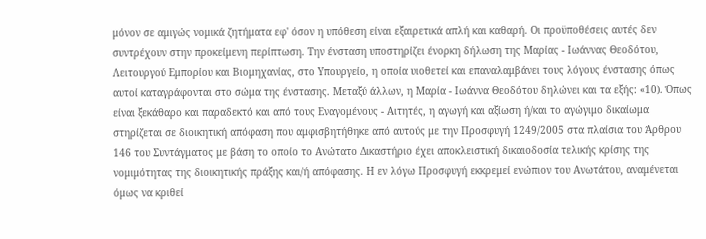μόνον σε αμιγώς νομικά ζητήματα εφ' όσον η υπόθεση είναι εξαιρετικά απλή και καθαρή. Οι προϋποθέσεις αυτές δεν συντρέχουν στην προκείμενη περίπτωση. Την ένσταση υποστηρίζει ένορκη δήλωση της Μαρίας - Ιωάννας Θεοδότου, Λειτουργού Εμπορίου και Βιομηχανίας, στο Υπουργείο, η οποία υιοθετεί και επαναλαμβάνει τους λόγους ένστασης όπως αυτοί καταγράφονται στο σώμα της ένστασης. Μεταξύ άλλων, η Μαρία - Ιωάννα Θεοδότου δηλώνει και τα εξής: «10). Όπως είναι ξεκάθαρο και παραδεκτό και από τους Εναγομένους - Αιτητές, η αγωγή και αξίωση ή/και το αγώγιμο δικαίωμα στηρίζεται σε διοικητική απόφαση που αμφισβητήθηκε από αυτούς με την Προσφυγή 1249/2005 στα πλαίσια του Άρθρου 146 του Συντάγματος με βάση το οποίο το Ανώτατο Δικαστήριο έχει αποκλειστική δικαιοδοσία τελικής κρίσης της νομιμότητας της διοικητικής πράξης και/ή απόφασης. Η εν λόγω Προσφυγή εκκρεμεί ενώπιον του Ανωτάτου, αναμένεται όμως να κριθεί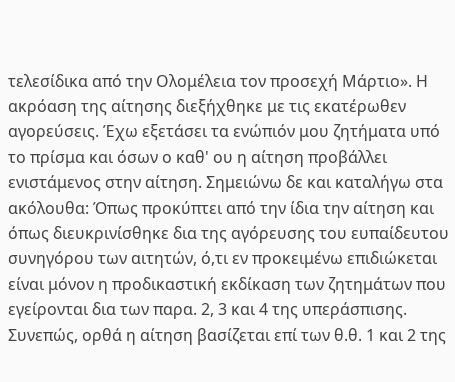τελεσίδικα από την Ολομέλεια τον προσεχή Μάρτιο». Η ακρόαση της αίτησης διεξήχθηκε με τις εκατέρωθεν αγορεύσεις. Έχω εξετάσει τα ενώπιόν μου ζητήματα υπό το πρίσμα και όσων ο καθ' ου η αίτηση προβάλλει ενιστάμενος στην αίτηση. Σημειώνω δε και καταλήγω στα ακόλουθα: Όπως προκύπτει από την ίδια την αίτηση και όπως διευκρινίσθηκε δια της αγόρευσης του ευπαίδευτου συνηγόρου των αιτητών, ό,τι εν προκειμένω επιδιώκεται είναι μόνον η προδικαστική εκδίκαση των ζητημάτων που εγείρονται δια των παρα. 2, 3 και 4 της υπεράσπισης. Συνεπώς, ορθά η αίτηση βασίζεται επί των θ.θ. 1 και 2 της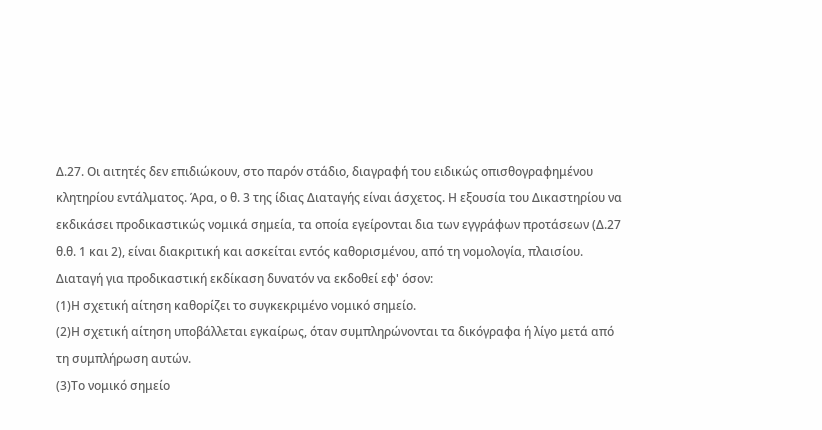Δ.27. Οι αιτητές δεν επιδιώκουν, στο παρόν στάδιο, διαγραφή του ειδικώς οπισθογραφημένου κλητηρίου εντάλματος. Άρα, ο θ. 3 της ίδιας Διαταγής είναι άσχετος. Η εξουσία του Δικαστηρίου να εκδικάσει προδικαστικώς νομικά σημεία, τα οποία εγείρονται δια των εγγράφων προτάσεων (Δ.27 θ.θ. 1 και 2), είναι διακριτική και ασκείται εντός καθορισμένου, από τη νομολογία, πλαισίου. Διαταγή για προδικαστική εκδίκαση δυνατόν να εκδοθεί εφ' όσον:
(1)Η σχετική αίτηση καθορίζει το συγκεκριμένο νομικό σημείο.
(2)Η σχετική αίτηση υποβάλλεται εγκαίρως, όταν συμπληρώνονται τα δικόγραφα ή λίγο μετά από τη συμπλήρωση αυτών.
(3)Το νομικό σημείο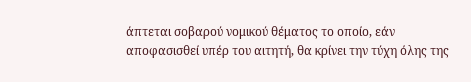άπτεται σοβαρού νομικού θέματος το οποίο, εάν αποφασισθεί υπέρ του αιτητή, θα κρίνει την τύχη όλης της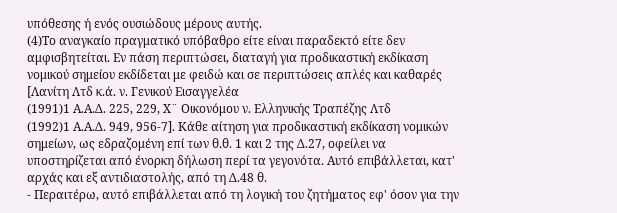υπόθεσης ή ενός ουσιώδους μέρους αυτής.
(4)Το αναγκαίο πραγματικό υπόβαθρο είτε είναι παραδεκτό είτε δεν αμφισβητείται. Εν πάση περιπτώσει, διαταγή για προδικαστική εκδίκαση νομικού σημείου εκδίδεται με φειδώ και σε περιπτώσεις απλές και καθαρές [Λανίτη Λτδ κ.ά. ν. Γενικού Εισαγγελέα
(1991)1 Α.Α.Δ. 225, 229, Χ¨ Οικονόμου ν. Ελληνικής Τραπέζης Λτδ
(1992)1 Α.Α.Δ. 949, 956-7]. Κάθε αίτηση για προδικαστική εκδίκαση νομικών σημείων, ως εδραζομένη επί των θ.θ. 1 και 2 της Δ.27, οφείλει να υποστηρίζεται από ένορκη δήλωση περί τα γεγονότα. Αυτό επιβάλλεται, κατ' αρχάς και εξ αντιδιαστολής, από τη Δ.48 θ.
- Περαιτέρω, αυτό επιβάλλεται από τη λογική του ζητήματος εφ' όσον για την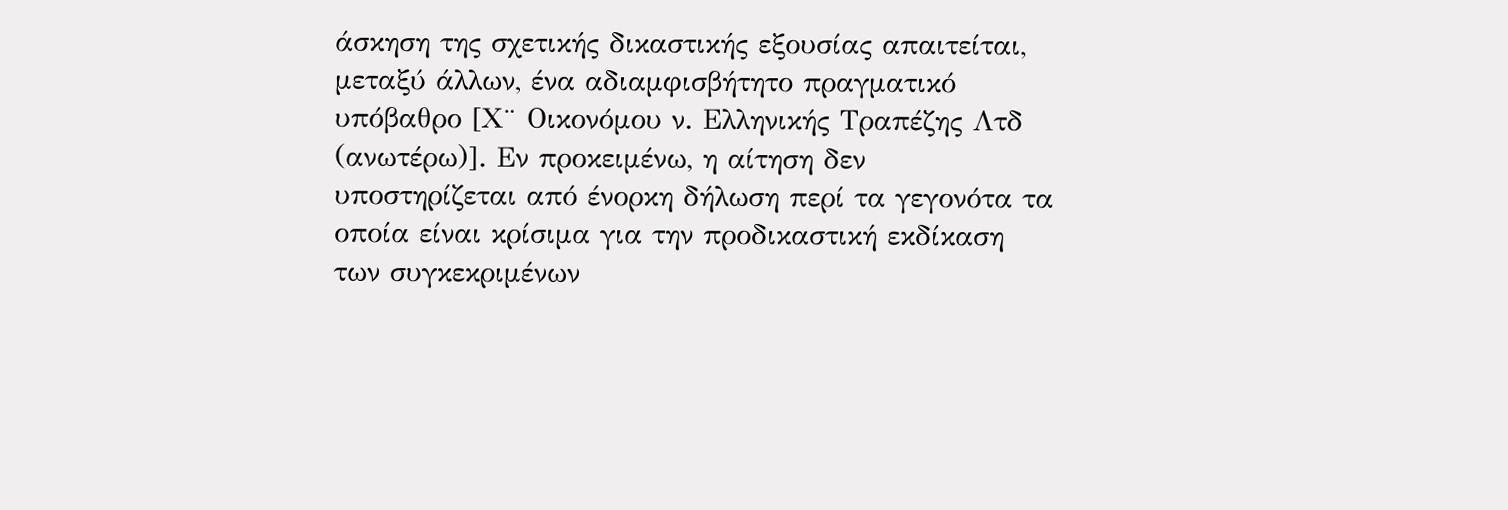άσκηση της σχετικής δικαστικής εξουσίας απαιτείται, μεταξύ άλλων, ένα αδιαμφισβήτητο πραγματικό υπόβαθρο [Χ¨ Οικονόμου ν. Ελληνικής Τραπέζης Λτδ (ανωτέρω)]. Εν προκειμένω, η αίτηση δεν υποστηρίζεται από ένορκη δήλωση περί τα γεγονότα τα οποία είναι κρίσιμα για την προδικαστική εκδίκαση των συγκεκριμένων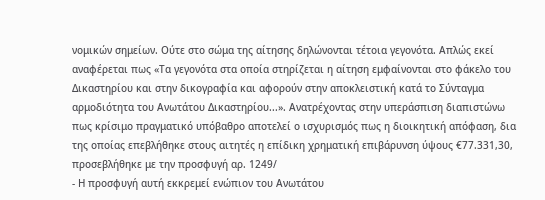νομικών σημείων. Ούτε στο σώμα της αίτησης δηλώνονται τέτοια γεγονότα. Απλώς εκεί αναφέρεται πως «Τα γεγονότα στα οποία στηρίζεται η αίτηση εμφαίνονται στο φάκελο του Δικαστηρίου και στην δικογραφία και αφορούν στην αποκλειστική κατά το Σύνταγμα αρμοδιότητα του Ανωτάτου Δικαστηρίου...». Ανατρέχοντας στην υπεράσπιση διαπιστώνω πως κρίσιμο πραγματικό υπόβαθρο αποτελεί ο ισχυρισμός πως η διοικητική απόφαση, δια της οποίας επεβλήθηκε στους αιτητές η επίδικη χρηματική επιβάρυνση ύψους €77.331,30, προσεβλήθηκε με την προσφυγή αρ. 1249/
- Η προσφυγή αυτή εκκρεμεί ενώπιον του Ανωτάτου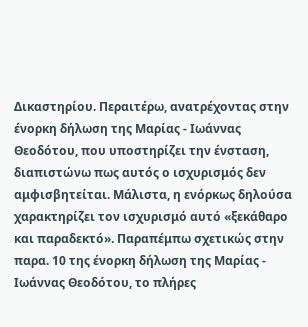Δικαστηρίου. Περαιτέρω, ανατρέχοντας στην ένορκη δήλωση της Μαρίας - Ιωάννας Θεοδότου, που υποστηρίζει την ένσταση, διαπιστώνω πως αυτός ο ισχυρισμός δεν αμφισβητείται. Μάλιστα, η ενόρκως δηλούσα χαρακτηρίζει τον ισχυρισμό αυτό «ξεκάθαρο και παραδεκτό». Παραπέμπω σχετικώς στην παρα. 10 της ένορκη δήλωση της Μαρίας - Ιωάννας Θεοδότου, το πλήρες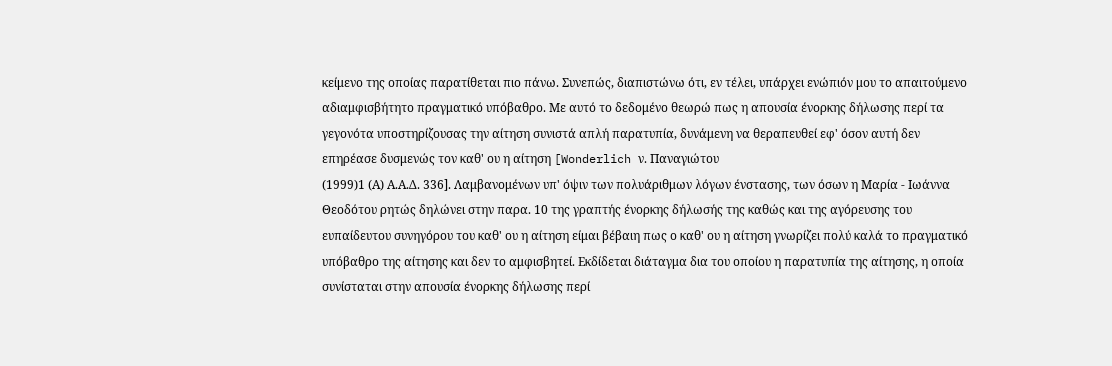κείμενο της οποίας παρατίθεται πιο πάνω. Συνεπώς, διαπιστώνω ότι, εν τέλει, υπάρχει ενώπιόν μου το απαιτούμενο αδιαμφισβήτητο πραγματικό υπόβαθρο. Με αυτό το δεδομένο θεωρώ πως η απουσία ένορκης δήλωσης περί τα γεγονότα υποστηρίζουσας την αίτηση συνιστά απλή παρατυπία, δυνάμενη να θεραπευθεί εφ' όσον αυτή δεν επηρέασε δυσμενώς τον καθ' ου η αίτηση [Wonderlich ν. Παναγιώτου
(1999)1 (Α) Α.Α.Δ. 336]. Λαμβανομένων υπ' όψιν των πολυάριθμων λόγων ένστασης, των όσων η Μαρία - Ιωάννα Θεοδότου ρητώς δηλώνει στην παρα. 10 της γραπτής ένορκης δήλωσής της καθώς και της αγόρευσης του ευπαίδευτου συνηγόρου του καθ' ου η αίτηση είμαι βέβαιη πως ο καθ' ου η αίτηση γνωρίζει πολύ καλά το πραγματικό υπόβαθρο της αίτησης και δεν το αμφισβητεί. Εκδίδεται διάταγμα δια του οποίου η παρατυπία της αίτησης, η οποία συνίσταται στην απουσία ένορκης δήλωσης περί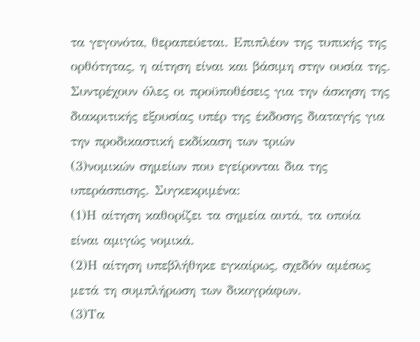τα γεγονότα, θεραπεύεται. Επιπλέον της τυπικής της ορθότητας, η αίτηση είναι και βάσιμη στην ουσία της. Συντρέχουν όλες οι προϋποθέσεις για την άσκηση της διακριτικής εξουσίας υπέρ της έκδοσης διαταγής για την προδικαστική εκδίκαση των τριών
(3)νομικών σημείων που εγείρονται δια της υπεράσπισης. Συγκεκριμένα:
(1)Η αίτηση καθορίζει τα σημεία αυτά, τα οποία είναι αμιγώς νομικά.
(2)Η αίτηση υπεβλήθηκε εγκαίρως, σχεδόν αμέσως μετά τη συμπλήρωση των δικογράφων.
(3)Τα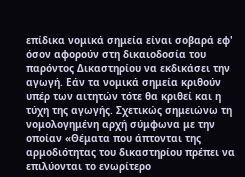επίδικα νομικά σημεία είναι σοβαρά εφ' όσον αφορούν στη δικαιοδοσία του παρόντος Δικαστηρίου να εκδικάσει την αγωγή. Εάν τα νομικά σημεία κριθούν υπέρ των αιτητών τότε θα κριθεί και η τύχη της αγωγής. Σχετικώς σημειώνω τη νομολογημένη αρχή σύμφωνα με την οποίαν «Θέματα που άπτονται της αρμοδιότητας του δικαστηρίου πρέπει να επιλύονται το ενωρίτερο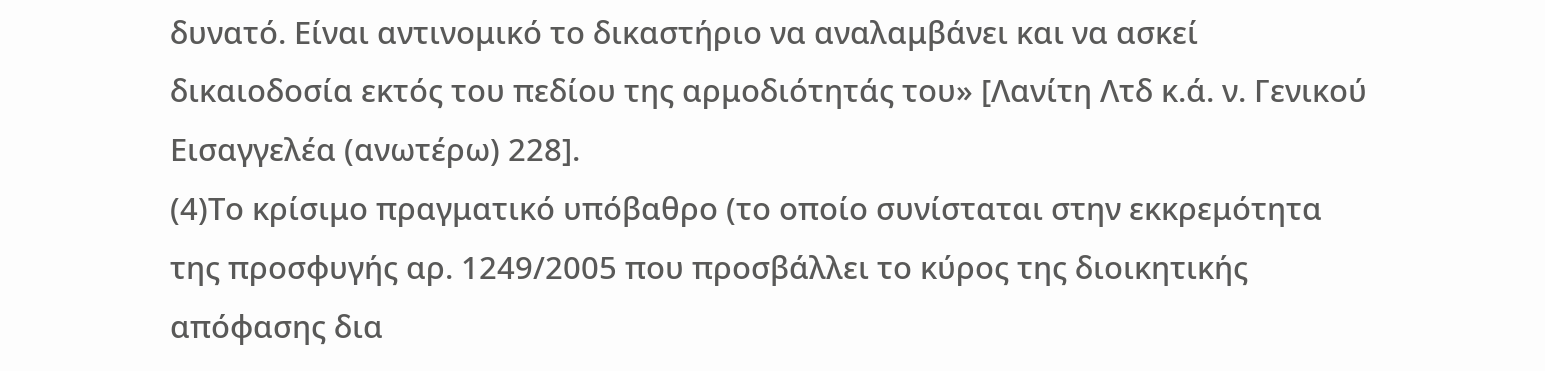δυνατό. Είναι αντινομικό το δικαστήριο να αναλαμβάνει και να ασκεί δικαιοδοσία εκτός του πεδίου της αρμοδιότητάς του» [Λανίτη Λτδ κ.ά. ν. Γενικού Εισαγγελέα (ανωτέρω) 228].
(4)Το κρίσιμο πραγματικό υπόβαθρο (το οποίο συνίσταται στην εκκρεμότητα της προσφυγής αρ. 1249/2005 που προσβάλλει το κύρος της διοικητικής απόφασης δια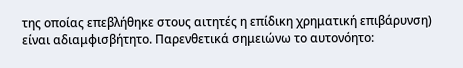της οποίας επεβλήθηκε στους αιτητές η επίδικη χρηματική επιβάρυνση) είναι αδιαμφισβήτητο. Παρενθετικά σημειώνω το αυτονόητο: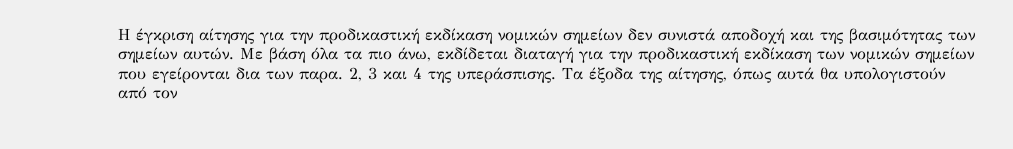Η έγκριση αίτησης για την προδικαστική εκδίκαση νομικών σημείων δεν συνιστά αποδοχή και της βασιμότητας των σημείων αυτών. Με βάση όλα τα πιο άνω, εκδίδεται διαταγή για την προδικαστική εκδίκαση των νομικών σημείων που εγείρονται δια των παρα. 2, 3 και 4 της υπεράσπισης. Τα έξοδα της αίτησης, όπως αυτά θα υπολογιστούν από τον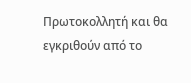Πρωτοκολλητή και θα εγκριθούν από το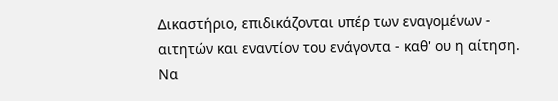Δικαστήριο, επιδικάζονται υπέρ των εναγομένων - αιτητών και εναντίον του ενάγοντα - καθ' ου η αίτηση. Να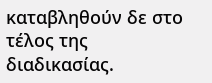καταβληθούν δε στο τέλος της διαδικασίας.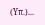(Υπ.)...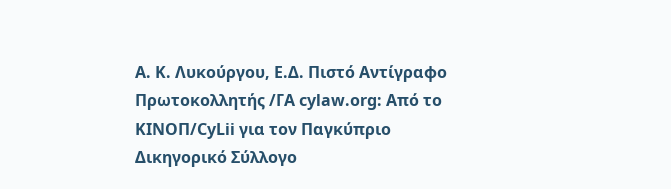Α. Κ. Λυκούργου, Ε.Δ. Πιστό Αντίγραφο Πρωτοκολλητής /ΓΑ cylaw.org: Από το ΚΙΝOΠ/CyLii για τον Παγκύπριο Δικηγορικό Σύλλογο